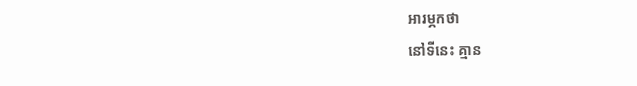អារម្ភកថា
នៅទីនេះ គ្មាន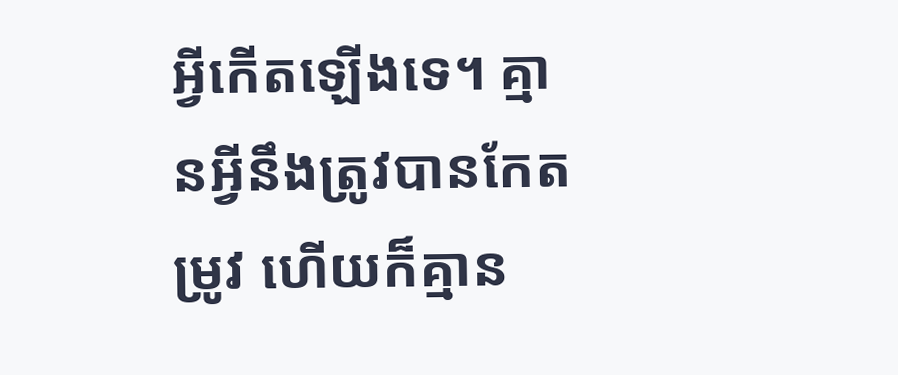អ្វីកើតឡើងទេ។ គ្មានអ្វីនឹងត្រូវបានកែតម្រូវ ហើយក៏គ្មាន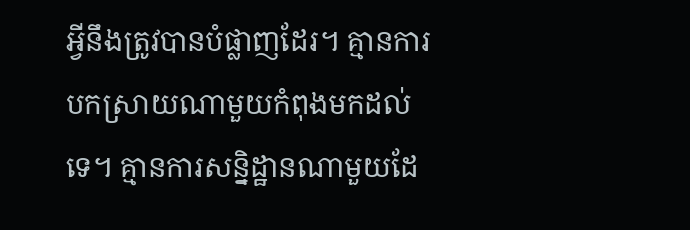អ្វីនឹងត្រូវបានបំផ្លាញដែរ។ គ្មានការបកស្រាយណាមួយកំពុងមកដល់ទេ។ គ្មានការសន្និដ្ឋានណាមួយដែ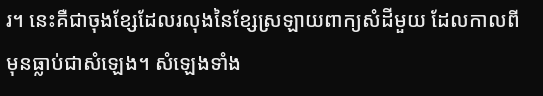រ។ នេះគឺជាចុងខ្សែដែលរលុងនៃខ្សែស្រឡាយពាក្យសំដីមួយ ដែលកាលពីមុនធ្លាប់ជាសំឡេង។ សំឡេងទាំង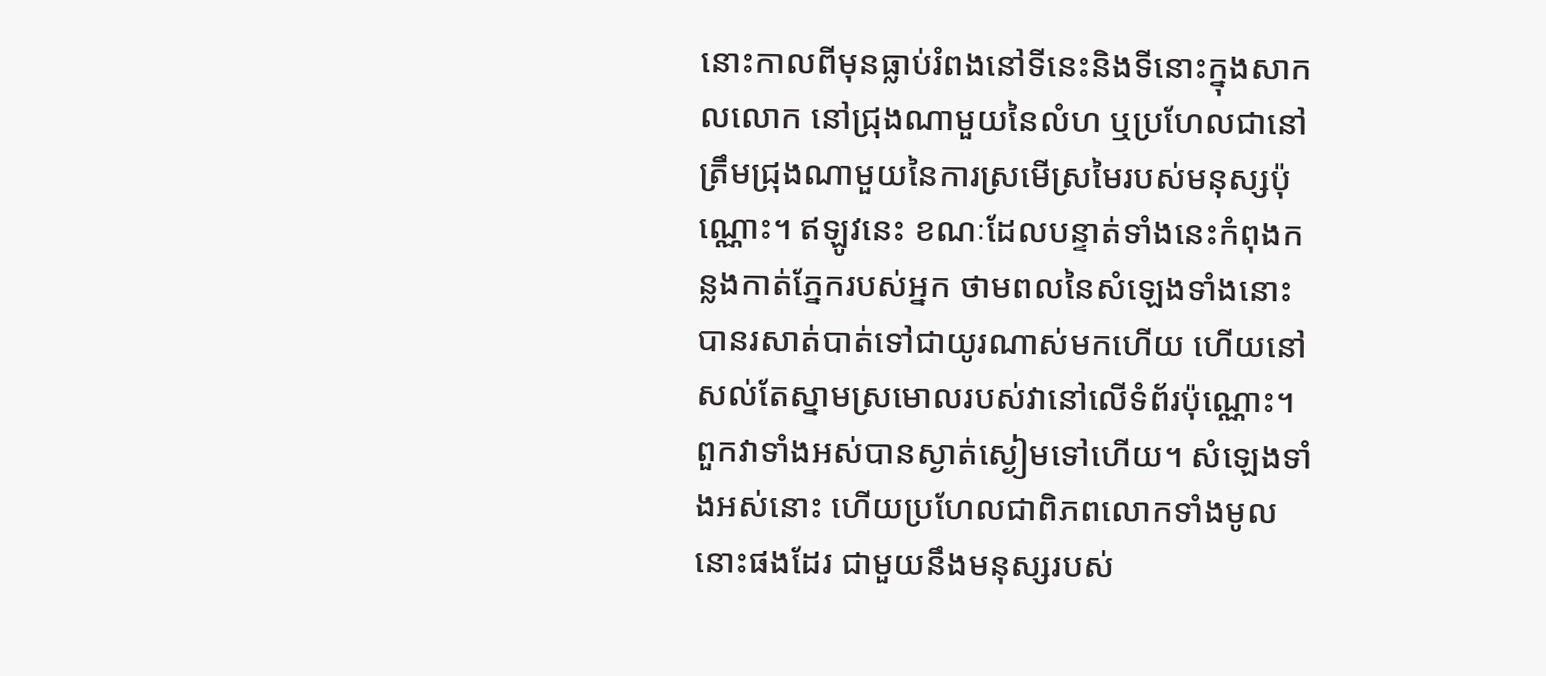នោះកាលពីមុនធ្លាប់រំពងនៅទីនេះនិងទីនោះក្នុងសាកលលោក នៅជ្រុងណាមួយនៃលំហ ឬប្រហែលជានៅត្រឹមជ្រុងណាមួយនៃការស្រមើស្រមៃរបស់មនុស្សប៉ុណ្ណោះ។ ឥឡូវនេះ ខណៈដែលបន្ទាត់ទាំងនេះកំពុងកន្លងកាត់ភ្នែករបស់អ្នក ថាមពលនៃសំឡេងទាំងនោះបានរសាត់បាត់ទៅជាយូរណាស់មកហើយ ហើយនៅសល់តែស្នាមស្រមោលរបស់វានៅលើទំព័រប៉ុណ្ណោះ។ ពួកវាទាំងអស់បានស្ងាត់ស្ងៀមទៅហើយ។ សំឡេងទាំងអស់នោះ ហើយប្រហែលជាពិភពលោកទាំងមូលនោះផងដែរ ជាមួយនឹងមនុស្សរបស់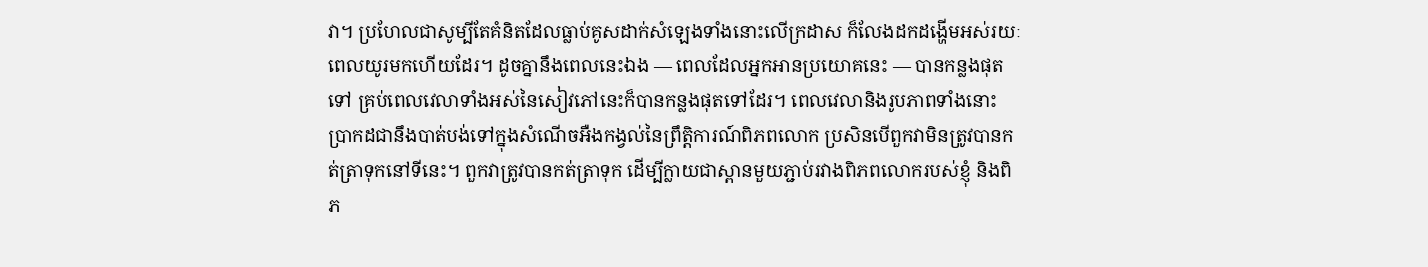វា។ ប្រហែលជាសូម្បីតែគំនិតដែលធ្លាប់គូសដាក់សំឡេងទាំងនោះលើក្រដាស ក៏លែងដកដង្ហើមអស់រយៈពេលយូរមកហើយដែរ។ ដូចគ្នានឹងពេលនេះឯង — ពេលដែលអ្នកអានប្រយោគនេះ — បានកន្លងផុតទៅ គ្រប់ពេលវេលាទាំងអស់នៃសៀវភៅនេះក៏បានកន្លងផុតទៅដែរ។ ពេលវេលានិងរូបភាពទាំងនោះ ប្រាកដជានឹងបាត់បង់ទៅក្នុងសំណើចអឺងកង្វល់នៃព្រឹត្តិការណ៍ពិភពលោក ប្រសិនបើពួកវាមិនត្រូវបានកត់ត្រាទុកនៅទីនេះ។ ពួកវាត្រូវបានកត់ត្រាទុក ដើម្បីក្លាយជាស្ពានមួយភ្ជាប់រវាងពិភពលោករបស់ខ្ញុំ និងពិភ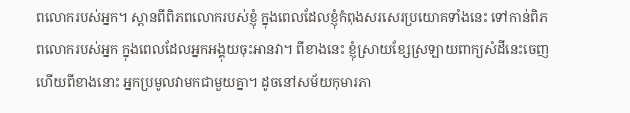ពលោករបស់អ្នក។ ស្ពានពីពិភពលោករបស់ខ្ញុំ ក្នុងពេលដែលខ្ញុំកំពុងសរសេរប្រយោគទាំងនេះ ទៅកាន់ពិភពលោករបស់អ្នក ក្នុងពេលដែលអ្នកអង្គុយចុះអានវា។ ពីខាងនេះ ខ្ញុំស្រាយខ្សែស្រឡាយពាក្យសំដីនេះចេញ ហើយពីខាងនោះ អ្នកប្រមូលវាមកជាមួយគ្នា។ ដូចនៅសម័យកុមារភា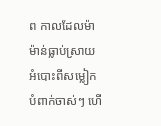ព កាលដែលម៉ាម៉ាន់ធ្លាប់ស្រាយអំបោះពីសម្លៀកបំពាក់ចាស់ៗ ហើ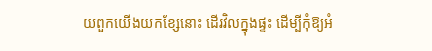យពួកយើងយកខ្សែនោះ ដើរវិលក្នុងផ្ទះ ដើម្បីកុំឱ្យអំ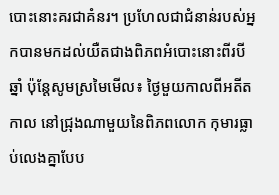បោះនោះគរជាគំនរ។ ប្រហែលជាជំនាន់របស់អ្នកបានមកដល់យឺតជាងពិភពអំបោះនោះពីរបីឆ្នាំ ប៉ុន្តែសូមស្រមៃមើល៖ ថ្ងៃមួយកាលពីអតីតកាល នៅជ្រុងណាមួយនៃពិភពលោក កុមារធ្លាប់លេងគ្នាបែប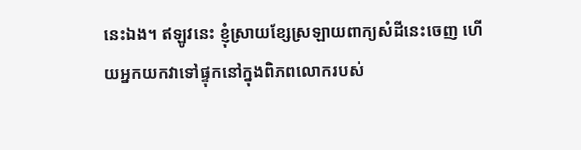នេះឯង។ ឥឡូវនេះ ខ្ញុំស្រាយខ្សែស្រឡាយពាក្យសំដីនេះចេញ ហើយអ្នកយកវាទៅផ្ទុកនៅក្នុងពិភពលោករបស់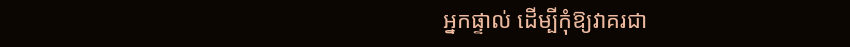អ្នកផ្ទាល់ ដើម្បីកុំឱ្យវាគរជា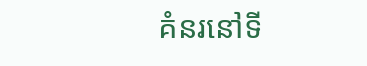គំនរនៅទី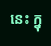នេះ ក្នុ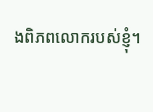ងពិភពលោករបស់ខ្ញុំ។